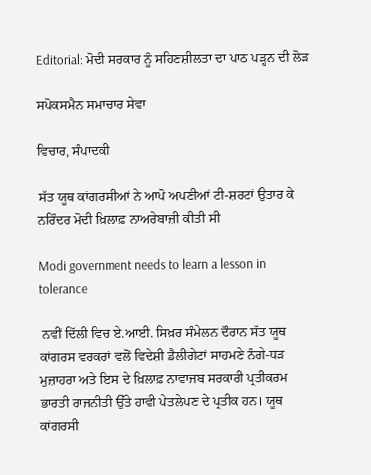Editorial: ਮੋਦੀ ਸਰਕਾਰ ਨੂੰ ਸਹਿਣਸ਼ੀਲਤਾ ਦਾ ਪਾਠ ਪੜ੍ਹਨ ਦੀ ਲੋੜ

ਸਪੋਕਸਮੈਨ ਸਮਾਚਾਰ ਸੇਵਾ

ਵਿਚਾਰ, ਸੰਪਾਦਕੀ

ਸੱਤ ਯੂਥ ਕਾਂਗਰਸੀਆਂ ਨੇ ਆਪੋ ਅਪਣੀਆਂ ਟੀ-ਸ਼ਰਟਾਂ ਉਤਾਰ ਕੇ ਨਰਿੰਦਰ ਮੋਦੀ ਖ਼ਿਲਾਫ਼ ਨਾਅਰੇਬਾਜ਼ੀ ਕੀਤੀ ਸੀ

Modi government needs to learn a lesson in tolerance

 ਨਵੀਂ ਦਿੱਲੀ ਵਿਚ ਏ.ਆਈ. ਸਿਖ਼ਰ ਸੰਮੇਲਨ ਦੌਰਾਨ ਸੱਤ ਯੂਥ ਕਾਂਗਰਸ ਵਰਕਰਾਂ ਵਲੋਂ ਵਿਦੇਸ਼ੀ ਡੈਲੀਗੇਟਾਂ ਸਾਹਮਣੇ ਨੰਗੇ-ਧੜ ਮੁਜ਼ਾਹਰਾ ਅਤੇ ਇਸ ਦੇ ਖ਼ਿਲਾਫ਼ ਨਾਵਾਜਬ ਸਰਕਾਰੀ ਪ੍ਰਤੀਕਰਮ ਭਾਰਤੀ ਰਾਜਨੀਤੀ ਉੱਤੇ ਹਾਵੀ ਪੇਤਲੇਪਣ ਦੇ ਪ੍ਰਤੀਕ ਹਨ। ਯੂਥ ਕਾਂਗਰਸੀ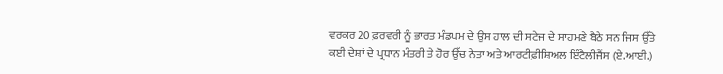ਵਰਕਰ 20 ਫ਼ਰਵਰੀ ਨੂੰ ਭਾਰਤ ਮੰਡਪਮ ਦੇ ਉਸ ਹਾਲ ਦੀ ਸਟੇਜ ਦੇ ਸਾਹਮਣੇ ਬੈਠੇ ਸਨ ਜਿਸ ਉੱਤੇ ਕਈ ਦੇਸ਼ਾਂ ਦੇ ਪ੍ਰਧਾਨ ਮੰਤਰੀ ਤੇ ਹੋਰ ਉੱਚ ਨੇਤਾ ਅਤੇ ਆਰਟੀਫ਼ੀਸ਼ਿਅਲ ਇੰਟੈਲੀਜੈਂਸ (ਏ.ਆਈ.)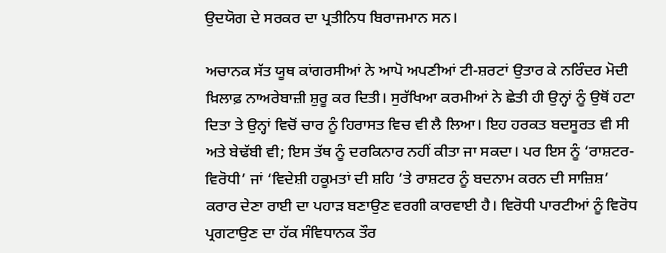ਉਦਯੋਗ ਦੇ ਸਰਕਰ ਦਾ ਪ੍ਰਤੀਨਿਧ ਬਿਰਾਜਮਾਨ ਸਨ।

ਅਚਾਨਕ ਸੱਤ ਯੂਥ ਕਾਂਗਰਸੀਆਂ ਨੇ ਆਪੋ ਅਪਣੀਆਂ ਟੀ-ਸ਼ਰਟਾਂ ਉਤਾਰ ਕੇ ਨਰਿੰਦਰ ਮੋਦੀ ਖ਼ਿਲਾਫ਼ ਨਾਅਰੇਬਾਜ਼ੀ ਸ਼ੁਰੂ ਕਰ ਦਿਤੀ। ਸੁਰੱਖਿਆ ਕਰਮੀਆਂ ਨੇ ਛੇਤੀ ਹੀ ਉਨ੍ਹਾਂ ਨੂੰ ਉਥੋਂ ਹਟਾ ਦਿਤਾ ਤੇ ਉਨ੍ਹਾਂ ਵਿਚੋਂ ਚਾਰ ਨੂੰ ਹਿਰਾਸਤ ਵਿਚ ਵੀ ਲੈ ਲਿਆ। ਇਹ ਹਰਕਤ ਬਦਸੂਰਤ ਵੀ ਸੀ ਅਤੇ ਬੇਢੱਬੀ ਵੀ; ਇਸ ਤੱਥ ਨੂੰ ਦਰਕਿਨਾਰ ਨਹੀਂ ਕੀਤਾ ਜਾ ਸਕਦਾ। ਪਰ ਇਸ ਨੂੰ ‘ਰਾਸ਼ਟਰ-ਵਿਰੋਧੀ’ ਜਾਂ ‘ਵਿਦੇਸ਼ੀ ਹਕੂਮਤਾਂ ਦੀ ਸ਼ਹਿ ’ਤੇ ਰਾਸ਼ਟਰ ਨੂੰ ਬਦਨਾਮ ਕਰਨ ਦੀ ਸਾਜ਼ਿਸ਼’ ਕਰਾਰ ਦੇਣਾ ਰਾਈ ਦਾ ਪਹਾੜ ਬਣਾਉਣ ਵਰਗੀ ਕਾਰਵਾਈ ਹੈ। ਵਿਰੋਧੀ ਪਾਰਟੀਆਂ ਨੂੰ ਵਿਰੋਧ ਪ੍ਰਗਟਾਉਣ ਦਾ ਹੱਕ ਸੰਵਿਧਾਨਕ ਤੌਰ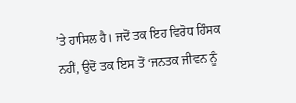’ਤੇ ਹਾਸਿਲ ਹੈ। ਜਦੋਂ ਤਕ ਇਹ ਵਿਰੋਧ ਹਿੰਸਕ ਨਹੀਂ, ਉਦੋਂ ਤਕ ਇਸ ਤੋਂ ‘ਜਨਤਕ ਜੀਵਨ ਨੂੰ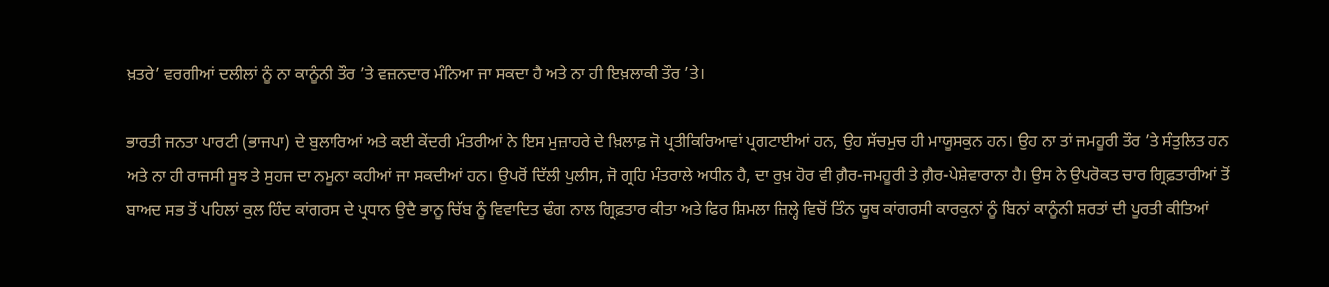ਖ਼ਤਰੇ’ ਵਰਗੀਆਂ ਦਲੀਲਾਂ ਨੂੰ ਨਾ ਕਾਨੂੰਨੀ ਤੌਰ ’ਤੇ ਵਜ਼ਨਦਾਰ ਮੰਨਿਆ ਜਾ ਸਕਦਾ ਹੈ ਅਤੇ ਨਾ ਹੀ ਇਖ਼ਲਾਕੀ ਤੌਰ ’ਤੇ।

ਭਾਰਤੀ ਜਨਤਾ ਪਾਰਟੀ (ਭਾਜਪਾ) ਦੇ ਬੁਲਾਰਿਆਂ ਅਤੇ ਕਈ ਕੇਂਦਰੀ ਮੰਤਰੀਆਂ ਨੇ ਇਸ ਮੁਜ਼ਾਹਰੇ ਦੇ ਖ਼ਿਲਾਫ਼ ਜੋ ਪ੍ਰਤੀਕਿਰਿਆਵਾਂ ਪ੍ਰਗਟਾਈਆਂ ਹਨ, ਉਹ ਸੱਚਮੁਚ ਹੀ ਮਾਯੂਸਕੁਨ ਹਨ। ਉਹ ਨਾ ਤਾਂ ਜਮਹੂਰੀ ਤੌਰ ’ਤੇ ਸੰਤੁਲਿਤ ਹਨ ਅਤੇ ਨਾ ਹੀ ਰਾਜਸੀ ਸੂਝ ਤੇ ਸੁਹਜ ਦਾ ਨਮੂਨਾ ਕਹੀਆਂ ਜਾ ਸਕਦੀਆਂ ਹਨ। ਉਪਰੋਂ ਦਿੱਲੀ ਪੁਲੀਸ, ਜੋ ਗ੍ਰਹਿ ਮੰਤਰਾਲੇ ਅਧੀਨ ਹੈ, ਦਾ ਰੁਖ਼ ਹੋਰ ਵੀ ਗ਼ੈਰ-ਜਮਹੂਰੀ ਤੇ ਗ਼ੈਰ-ਪੇਸ਼ੇਵਾਰਾਨਾ ਹੈ। ਉਸ ਨੇ ਉਪਰੋਕਤ ਚਾਰ ਗ੍ਰਿਫ਼ਤਾਰੀਆਂ ਤੋਂ ਬਾਅਦ ਸਭ ਤੋਂ ਪਹਿਲਾਂ ਕੁਲ ਹਿੰਦ ਕਾਂਗਰਸ ਦੇ ਪ੍ਰਧਾਨ ਉਦੈ ਭਾਨੂ ਚਿੱਬ ਨੂੰ ਵਿਵਾਦਿਤ ਢੰਗ ਨਾਲ ਗ੍ਰਿਫ਼ਤਾਰ ਕੀਤਾ ਅਤੇ ਫਿਰ ਸ਼ਿਮਲਾ ਜ਼ਿਲ੍ਹੇ ਵਿਚੋਂ ਤਿੰਨ ਯੂਥ ਕਾਂਗਰਸੀ ਕਾਰਕੁਨਾਂ ਨੂੰ ਬਿਨਾਂ ਕਾਨੂੰਨੀ ਸ਼ਰਤਾਂ ਦੀ ਪੂਰਤੀ ਕੀਤਿਆਂ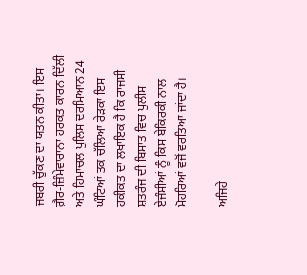ਜਬਰੀ ਚੁੱਕਣ ਦਾ ਯਤਨ ਕੀਤਾ। ਇਸ ਗ਼ੈਰ-ਜ਼ਿੰਮੇਵਾਰਾਨਾ ਹਰਕਤ ਕਾਰਨ ਦਿੱਲੀ ਅਤੇ ਹਿਮਾਚਲ ਪੁਲਿਸ ਦਰਮਿਆਨ 24 ਘੰਟਿਆਂ ਤਕ ਚੱਲਿਆ ਰੇੜਕਾ ਇਸ ਹਕੀਕਤ ਦਾ ਲਖਾਇਕ ਹੈ ਕਿ ਰਾਜਸੀ ਸ਼ਤਰੰਜ ਦੀ ਬਿਸਾਤ ਵਿਚ ਪੁਲੀਸ ਏਜੰਸੀਆਂ ਨੂੰ ਕਿਸ ਬੇਕਿਰਕੀ ਨਾਲ ਮੋਹਰਿਆਂ ਵਜੋਂ ਵਰਤਿਆ ਜਾਂਦਾ ਹੈ।

ਅਜਿਹੇ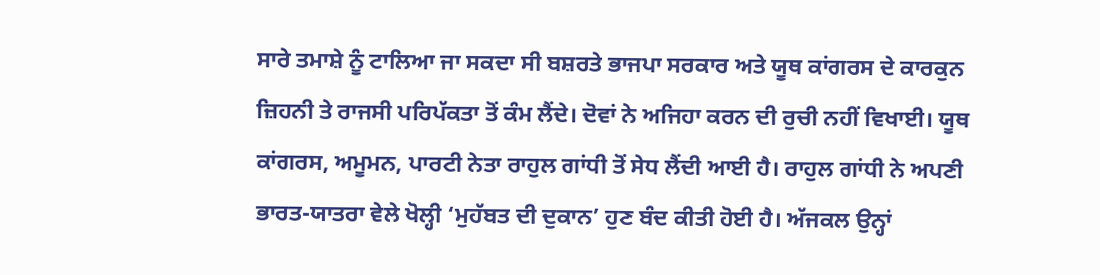ਸਾਰੇ ਤਮਾਸ਼ੇ ਨੂੰ ਟਾਲਿਆ ਜਾ ਸਕਦਾ ਸੀ ਬਸ਼ਰਤੇ ਭਾਜਪਾ ਸਰਕਾਰ ਅਤੇ ਯੂਥ ਕਾਂਗਰਸ ਦੇ ਕਾਰਕੁਨ ਜ਼ਿਹਨੀ ਤੇ ਰਾਜਸੀ ਪਰਿਪੱਕਤਾ ਤੋਂ ਕੰਮ ਲੈਂਦੇ। ਦੋਵਾਂ ਨੇ ਅਜਿਹਾ ਕਰਨ ਦੀ ਰੁਚੀ ਨਹੀਂ ਵਿਖਾਈ। ਯੂਥ ਕਾਂਗਰਸ, ਅਮੂਮਨ, ਪਾਰਟੀ ਨੇਤਾ ਰਾਹੁਲ ਗਾਂਧੀ ਤੋਂ ਸੇਧ ਲੈਂਦੀ ਆਈ ਹੈ। ਰਾਹੁਲ ਗਾਂਧੀ ਨੇ ਅਪਣੀ ਭਾਰਤ-ਯਾਤਰਾ ਵੇਲੇ ਖੋਲ੍ਹੀ ‘ਮੁਹੱਬਤ ਦੀ ਦੁਕਾਨ’ ਹੁਣ ਬੰਦ ਕੀਤੀ ਹੋਈ ਹੈ। ਅੱਜਕਲ ਉਨ੍ਹਾਂ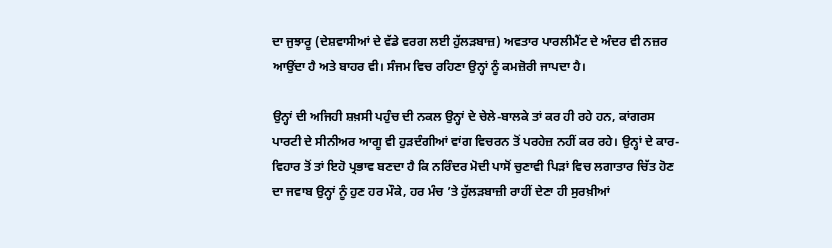ਦਾ ਜੁਝਾਰੂ (ਦੇਸ਼ਵਾਸੀਆਂ ਦੇ ਵੱਡੇ ਵਰਗ ਲਈ ਹੁੱਲੜਬਾਜ਼) ਅਵਤਾਰ ਪਾਰਲੀਮੈਂਟ ਦੇ ਅੰਦਰ ਵੀ ਨਜ਼ਰ ਆਉਂਦਾ ਹੈ ਅਤੇ ਬਾਹਰ ਵੀ। ਸੰਜਮ ਵਿਚ ਰਹਿਣਾ ਉਨ੍ਹਾਂ ਨੂੰ ਕਮਜ਼ੋਰੀ ਜਾਪਦਾ ਹੈ।

ਉਨ੍ਹਾਂ ਦੀ ਅਜਿਹੀ ਸ਼ਖ਼ਸੀ ਪਹੁੰਚ ਦੀ ਨਕਲ ਉਨ੍ਹਾਂ ਦੇ ਚੇਲੇ-ਬਾਲਕੇ ਤਾਂ ਕਰ ਹੀ ਰਹੇ ਹਨ, ਕਾਂਗਰਸ ਪਾਰਟੀ ਦੇ ਸੀਨੀਅਰ ਆਗੂ ਵੀ ਹੁੜਦੰਗੀਆਂ ਵਾਂਗ ਵਿਚਰਨ ਤੋਂ ਪਰਹੇਜ਼ ਨਹੀਂ ਕਰ ਰਹੇ। ਉਨ੍ਹਾਂ ਦੇ ਕਾਰ-ਵਿਹਾਰ ਤੋਂ ਤਾਂ ਇਹੋ ਪ੍ਰਭਾਵ ਬਣਦਾ ਹੈ ਕਿ ਨਰਿੰਦਰ ਮੋਦੀ ਪਾਸੋਂ ਚੁਣਾਵੀ ਪਿੜਾਂ ਵਿਚ ਲਗਾਤਾਰ ਚਿੱਤ ਹੋਣ ਦਾ ਜਵਾਬ ਉਨ੍ਹਾਂ ਨੂੰ ਹੁਣ ਹਰ ਮੌਕੇ, ਹਰ ਮੰਚ ’ਤੇ ਹੁੱਲੜਬਾਜ਼ੀ ਰਾਹੀਂ ਦੇਣਾ ਹੀ ਸੁਰਖ਼ੀਆਂ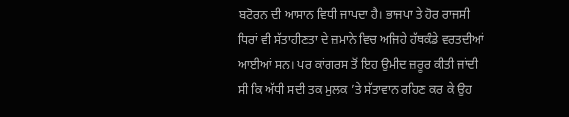ਬਟੋਰਨ ਦੀ ਆਸਾਨ ਵਿਧੀ ਜਾਪਦਾ ਹੈ। ਭਾਜਪਾ ਤੇ ਹੋਰ ਰਾਜਸੀ ਧਿਰਾਂ ਵੀ ਸੱਤਾਹੀਣਤਾ ਦੇ ਜ਼ਮਾਨੇ ਵਿਚ ਅਜਿਹੇ ਹੱਥਕੰਡੇ ਵਰਤਦੀਆਂ ਆਈਆਂ ਸਨ। ਪਰ ਕਾਂਗਰਸ ਤੋਂ ਇਹ ਉਮੀਦ ਜ਼ਰੂਰ ਕੀਤੀ ਜਾਂਦੀ ਸੀ ਕਿ ਅੱਧੀ ਸਦੀ ਤਕ ਮੁਲਕ ’ਤੇ ਸੱਤਾਵਾਨ ਰਹਿਣ ਕਰ ਕੇ ਉਹ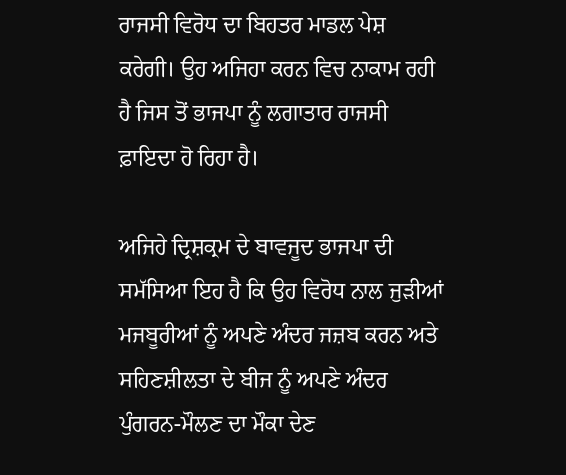ਰਾਜਸੀ ਵਿਰੋਧ ਦਾ ਬਿਹਤਰ ਮਾਡਲ ਪੇਸ਼ ਕਰੇਗੀ। ਉਹ ਅਜਿਹਾ ਕਰਨ ਵਿਚ ਨਾਕਾਮ ਰਹੀ ਹੈ ਜਿਸ ਤੋਂ ਭਾਜਪਾ ਨੂੰ ਲਗਾਤਾਰ ਰਾਜਸੀ ਫ਼ਾਇਦਾ ਹੋ ਰਿਹਾ ਹੈ।

ਅਜਿਹੇ ਦ੍ਰਿਸ਼ਕ੍ਰਮ ਦੇ ਬਾਵਜੂਦ ਭਾਜਪਾ ਦੀ ਸਮੱਸਿਆ ਇਹ ਹੈ ਕਿ ਉਹ ਵਿਰੋਧ ਨਾਲ ਜੁੜੀਆਂ ਮਜਬੂਰੀਆਂ ਨੂੰ ਅਪਣੇ ਅੰਦਰ ਜਜ਼ਬ ਕਰਨ ਅਤੇ ਸਹਿਣਸ਼ੀਲਤਾ ਦੇ ਬੀਜ ਨੂੰ ਅਪਣੇ ਅੰਦਰ ਪੁੰਗਰਨ-ਮੌਲਣ ਦਾ ਮੌਕਾ ਦੇਣ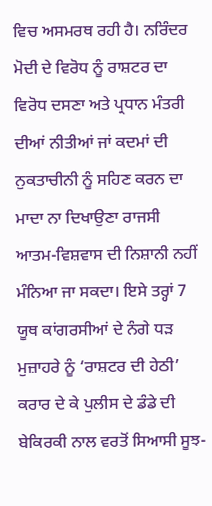ਵਿਚ ਅਸਮਰਥ ਰਹੀ ਹੈ। ਨਰਿੰਦਰ ਮੋਦੀ ਦੇ ਵਿਰੋਧ ਨੂੰ ਰਾਸ਼ਟਰ ਦਾ ਵਿਰੋਧ ਦਸਣਾ ਅਤੇ ਪ੍ਰਧਾਨ ਮੰਤਰੀ ਦੀਆਂ ਨੀਤੀਆਂ ਜਾਂ ਕਦਮਾਂ ਦੀ ਨੁਕਤਾਚੀਨੀ ਨੂੰ ਸਹਿਣ ਕਰਨ ਦਾ ਮਾਦਾ ਨਾ ਦਿਖਾਉਣਾ ਰਾਜਸੀ ਆਤਮ-ਵਿਸ਼ਵਾਸ ਦੀ ਨਿਸ਼ਾਨੀ ਨਹੀਂ ਮੰਨਿਆ ਜਾ ਸਕਦਾ। ਇਸੇ ਤਰ੍ਹਾਂ 7 ਯੂਥ ਕਾਂਗਰਸੀਆਂ ਦੇ ਨੰਗੇ ਧੜ ਮੁਜ਼ਾਹਰੇ ਨੂੰ ‘ਰਾਸ਼ਟਰ ਦੀ ਹੇਠੀ’ ਕਰਾਰ ਦੇ ਕੇ ਪੁਲੀਸ ਦੇ ਡੰਡੇ ਦੀ ਬੇਕਿਰਕੀ ਨਾਲ ਵਰਤੋਂ ਸਿਆਸੀ ਸੂਝ-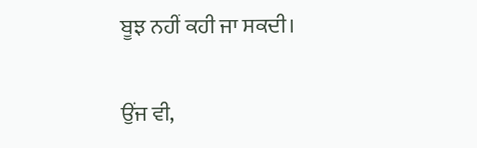ਬੂਝ ਨਹੀਂ ਕਹੀ ਜਾ ਸਕਦੀ।

ਉਂਜ ਵੀ,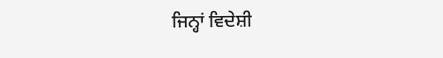ਜਿਨ੍ਹਾਂ ਵਿਦੇਸ਼ੀ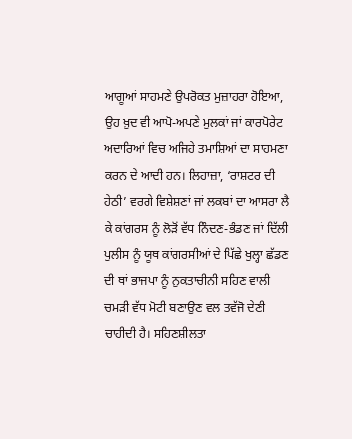ਆਗੂਆਂ ਸਾਹਮਣੇ ਉਪਰੋਕਤ ਮੁਜ਼ਾਹਰਾ ਹੋਇਆ, ਉਹ ਖ਼ੁਦ ਵੀ ਆਪੋ-ਅਪਣੇ ਮੁਲਕਾਂ ਜਾਂ ਕਾਰਪੋਰੇਟ ਅਦਾਰਿਆਂ ਵਿਚ ਅਜਿਹੇ ਤਮਾਸ਼ਿਆਂ ਦਾ ਸਾਹਮਣਾ ਕਰਨ ਦੇ ਆਦੀ ਹਨ। ਲਿਹਾਜ਼ਾ, ‘ਰਾਸ਼ਟਰ ਦੀ ਹੇਠੀ’ ਵਰਗੇ ਵਿਸ਼ੇਸ਼ਣਾਂ ਜਾਂ ਲਕਬਾਂ ਦਾ ਆਸਰਾ ਲੈ ਕੇ ਕਾਂਗਰਸ ਨੂੰ ਲੋੜੋਂ ਵੱਧ ਨਿੰਦਣ-ਭੰਡਣ ਜਾਂ ਦਿੱਲੀ ਪੁਲੀਸ ਨੂੰ ਯੂਥ ਕਾਂਗਰਸੀਆਂ ਦੇ ਪਿੱਛੇ ਖੁਲ੍ਹਾ ਛੱਡਣ ਦੀ ਥਾਂ ਭਾਜਪਾ ਨੂੰ ਨੁਕਤਾਚੀਨੀ ਸਹਿਣ ਵਾਲੀ ਚਮੜੀ ਵੱਧ ਮੋਟੀ ਬਣਾਉਣ ਵਲ ਤਵੱਜੋ ਦੇਣੀ ਚਾਹੀਦੀ ਹੈ। ਸਹਿਣਸ਼ੀਲਤਾ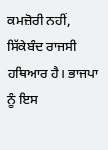ਕਮਜ਼ੋਰੀ ਨਹੀਂ, ਸਿੱਕੇਬੰਦ ਰਾਜਸੀ ਹਥਿਆਰ ਹੈ। ਭਾਜਪਾ ਨੂੰ ਇਸ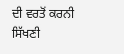ਦੀ ਵਰਤੋਂ ਕਰਨੀ ਸਿੱਖਣੀ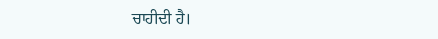ਚਾਹੀਦੀ ਹੈ।